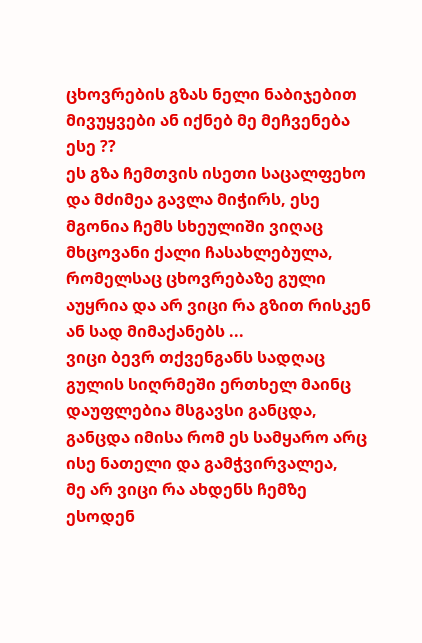ცხოვრების გზას ნელი ნაბიჯებით მივუყვები ან იქნებ მე მეჩვენება ესე ??
ეს გზა ჩემთვის ისეთი საცალფეხო და მძიმეა გავლა მიჭირს, ესე მგონია ჩემს სხეულიში ვიღაც მხცოვანი ქალი ჩასახლებულა, რომელსაც ცხოვრებაზე გული აუყრია და არ ვიცი რა გზით რისკენ ან სად მიმაქანებს ...
ვიცი ბევრ თქვენგანს სადღაც გულის სიღრმეში ერთხელ მაინც დაუფლებია მსგავსი განცდა, განცდა იმისა რომ ეს სამყარო არც ისე ნათელი და გამჭვირვალეა,
მე არ ვიცი რა ახდენს ჩემზე ესოდენ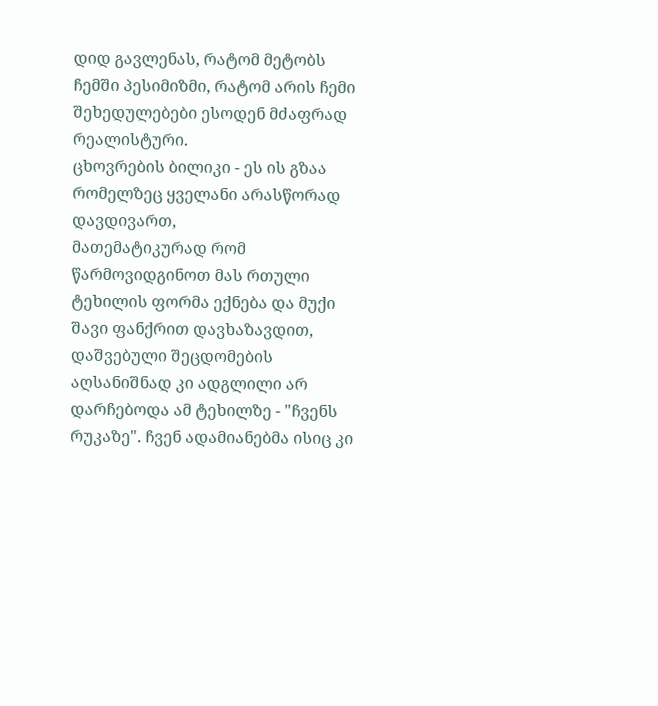დიდ გავლენას, რატომ მეტობს ჩემში პესიმიზმი, რატომ არის ჩემი შეხედულებები ესოდენ მძაფრად რეალისტური.
ცხოვრების ბილიკი - ეს ის გზაა რომელზეც ყველანი არასწორად დავდივართ,
მათემატიკურად რომ წარმოვიდგინოთ მას რთული ტეხილის ფორმა ექნება და მუქი შავი ფანქრით დავხაზავდით, დაშვებული შეცდომების აღსანიშნად კი ადგლილი არ დარჩებოდა ამ ტეხილზე - "ჩვენს რუკაზე". ჩვენ ადამიანებმა ისიც კი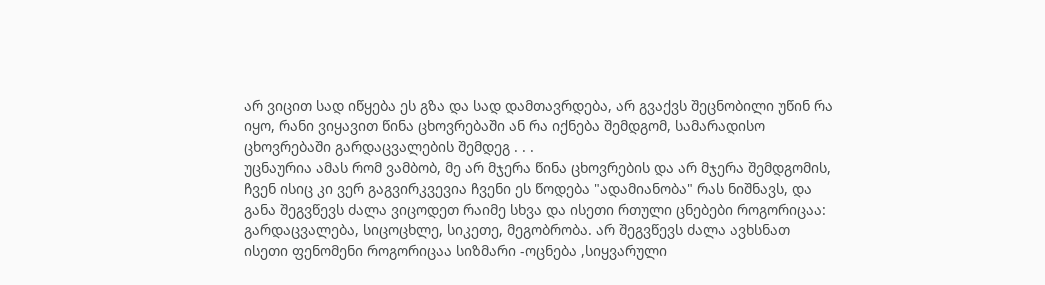არ ვიცით სად იწყება ეს გზა და სად დამთავრდება, არ გვაქვს შეცნობილი უწინ რა იყო, რანი ვიყავით წინა ცხოვრებაში ან რა იქნება შემდგომ, სამარადისო ცხოვრებაში გარდაცვალების შემდეგ . . .
უცნაურია ამას რომ ვამბობ, მე არ მჯერა წინა ცხოვრების და არ მჯერა შემდგომის, ჩვენ ისიც კი ვერ გაგვირკვევია ჩვენი ეს წოდება "ადამიანობა" რას ნიშნავს, და განა შეგვწევს ძალა ვიცოდეთ რაიმე სხვა და ისეთი რთული ცნებები როგორიცაა: გარდაცვალება, სიცოცხლე, სიკეთე, მეგობრობა. არ შეგვწევს ძალა ავხსნათ ისეთი ფენომენი როგორიცაა სიზმარი -ოცნება ,სიყვარული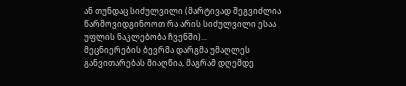ან თუნდაც სიძულვილი (მარტივად შეგვიძლია წარმოვიდგინოოთ რა არის სიძულვილი ესაა უფლის ნაკლებობა ჩვენში)...
მეცნიერების ბევრმა დარგმა უმაღლეს განვითარებას მიაღწია, მაგრამ დღემდე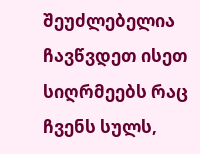შეუძლებელია ჩავწვდეთ ისეთ სიღრმეებს რაც ჩვენს სულს,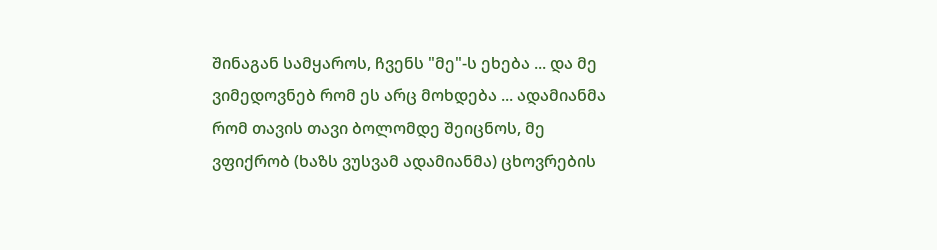შინაგან სამყაროს, ჩვენს "მე"-ს ეხება ... და მე ვიმედოვნებ რომ ეს არც მოხდება ... ადამიანმა რომ თავის თავი ბოლომდე შეიცნოს, მე ვფიქრობ (ხაზს ვუსვამ ადამიანმა) ცხოვრების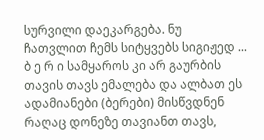სურვილი დაეკარგება. ნუ ჩათვლით ჩემს სიტყვებს სიგიჟედ ... ბ ე რ ი სამყაროს კი არ გაურბის თავის თავს ემალება და ალბათ ეს ადამიანები (ბერები) მისწვდნენ რაღაც დონეზე თავიანთ თავს,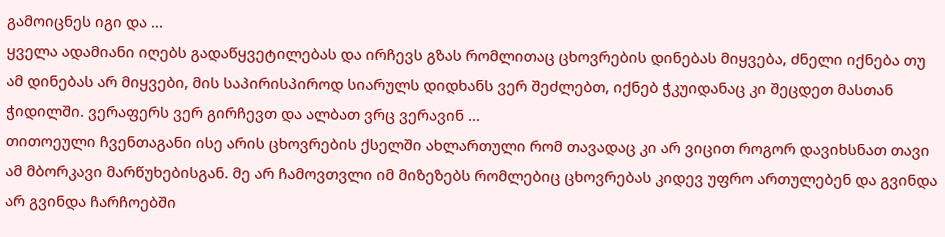გამოიცნეს იგი და ...
ყველა ადამიანი იღებს გადაწყვეტილებას და ირჩევს გზას რომლითაც ცხოვრების დინებას მიყვება, ძნელი იქნება თუ ამ დინებას არ მიყვები, მის საპირისპიროდ სიარულს დიდხანს ვერ შეძლებთ, იქნებ ჭკუიდანაც კი შეცდეთ მასთან ჭიდილში. ვერაფერს ვერ გირჩევთ და ალბათ ვრც ვერავინ ...
თითოეული ჩვენთაგანი ისე არის ცხოვრების ქსელში ახლართული რომ თავადაც კი არ ვიცით როგორ დავიხსნათ თავი ამ მბორკავი მარწუხებისგან. მე არ ჩამოვთვლი იმ მიზეზებს რომლებიც ცხოვრებას კიდევ უფრო ართულებენ და გვინდა არ გვინდა ჩარჩოებში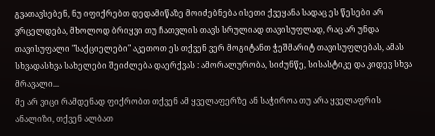გვათავსებენ, ნუ იფიქრებთ დედამიწაზე მოიძებნება ისეთი ქვეყანა სადაც ეს წესები არ ვრცელდება, მხოლოდ ბრიყვი თუ ჩათვლის თავს სრულიად თავისუფლად, რაც არ უნდა თავისუფალი "საქციელები" აკეთოთ ეს თქვენ ვერ მოგიტანთ ჭეშმარიტ თავისუფლებას, ამას სხვადასხვა სახელები შეიძლება დაერქვას : ამორალურობა, სიძუნწე, სისასტიკე და კიდევ სხვა მრავალი...
მე არ ვიცი რამდენად ფიქრობთ თქვენ ამ ყველაფერზე ან საჭიროა თუ არა ყველაფრის ანალიზი, თქვენ ალბათ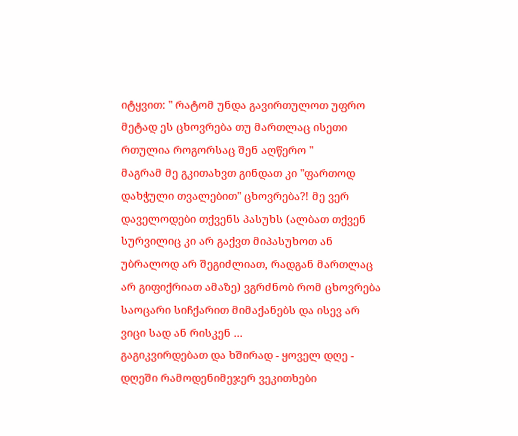იტყვით: " რატომ უნდა გავირთულოთ უფრო მეტად ეს ცხოვრება თუ მართლაც ისეთი რთულია როგორსაც შენ აღწერო "
მაგრამ მე გკითახვთ გინდათ კი "ფართოდ დახჭული თვალებით" ცხოვრება?! მე ვერ დაველოდები თქვენს პასუხს (ალბათ თქვენ სურვილიც კი არ გაქვთ მიპასუხოთ ან უბრალოდ არ შეგიძლიათ, რადგან მართლაც არ გიფიქრიათ ამაზე) ვგრძნობ რომ ცხოვრება საოცარი სიჩქარით მიმაქანებს და ისევ არ ვიცი სად ან რისკენ ...
გაგიკვირდებათ და ხშირად - ყოველ დღე - დღეში რამოდენიმეჯერ ვეკითხები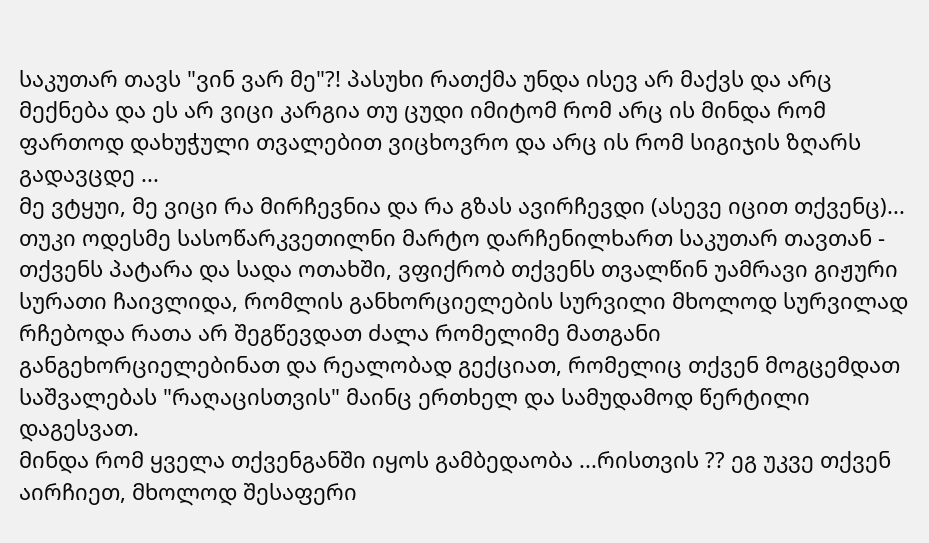საკუთარ თავს "ვინ ვარ მე"?! პასუხი რათქმა უნდა ისევ არ მაქვს და არც მექნება და ეს არ ვიცი კარგია თუ ცუდი იმიტომ რომ არც ის მინდა რომ ფართოდ დახუჭული თვალებით ვიცხოვრო და არც ის რომ სიგიჯის ზღარს გადავცდე ...
მე ვტყუი, მე ვიცი რა მირჩევნია და რა გზას ავირჩევდი (ასევე იცით თქვენც)...
თუკი ოდესმე სასოწარკვეთილნი მარტო დარჩენილხართ საკუთარ თავთან - თქვენს პატარა და სადა ოთახში, ვფიქრობ თქვენს თვალწინ უამრავი გიჟური სურათი ჩაივლიდა, რომლის განხორციელების სურვილი მხოლოდ სურვილად რჩებოდა რათა არ შეგწევდათ ძალა რომელიმე მათგანი განგეხორციელებინათ და რეალობად გექციათ, რომელიც თქვენ მოგცემდათ საშვალებას "რაღაცისთვის" მაინც ერთხელ და სამუდამოდ წერტილი დაგესვათ.
მინდა რომ ყველა თქვენგანში იყოს გამბედაობა ...რისთვის ?? ეგ უკვე თქვენ აირჩიეთ, მხოლოდ შესაფერი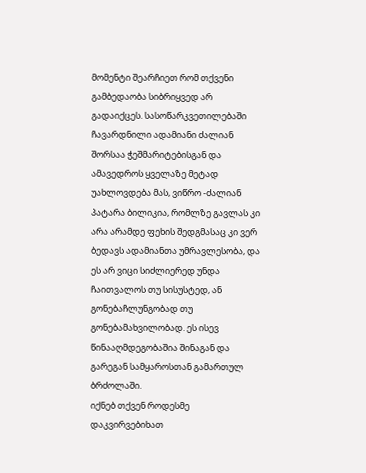მომენტი შეარჩიეთ რომ თქვენი გამბედაობა სიბრიყვედ არ გადაიქცეს. სასოწარკვეთილებაში ჩავარდნილი ადამიანი ძალიან შორსაა ჭეშმარიტებისგან და ამავედროს ყველაზე მეტად უახლოვდება მას, ვიწრო -ძალიან პატარა ბილიკია, რომლზე გავლას კი არა არამდე ფეხის შედგმასაც კი ვერ ბედავს ადამიანთა უმრავლესობა, და ეს არ ვიცი სიძლიერედ უნდა ჩაითვალოს თუ სისუსტედ, ან გონებაჩლუნგობად თუ გონებამახვილობად. ეს ისევ წინააღმდეგობაშია შინაგან და გარეგან სამყაროსთან გამართულ ბრძოლაში.
იქნებ თქვენ როდესმე დაკვირვებიხათ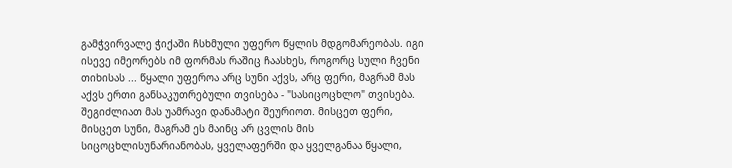გამჭვირვალე ჭიქაში ჩსხმული უფერო წყლის მდგომარეობას. იგი ისევე იმეორებს იმ ფორმას რაშიც ჩაასხეს, როგორც სული ჩვენი თიხისას ... წყალი უფეროა არც სუნი აქვს, არც ფერი, მაგრამ მას აქვს ერთი განსაკუთრებული თვისება - "სასიცოცხლო" თვისება. შეგიძლიათ მას უამრავი დანამატი შეურიოთ. მისცეთ ფერი, მისცეთ სუნი, მაგრამ ეს მაინც არ ცვლის მის სიცოცხლისუნარიანობას, ყველაფერში და ყველგანაა წყალი,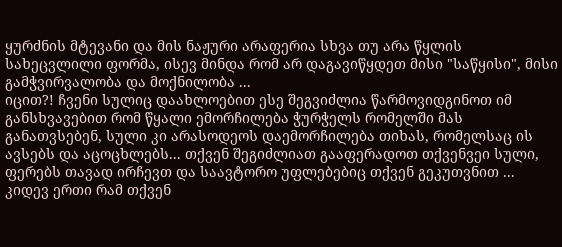ყურძნის მტევანი და მის ნაჟური არაფერია სხვა თუ არა წყლის სახეცვლილი ფორმა, ისევ მინდა რომ არ დაგავიწყდეთ მისი "საწყისი", მისი გამჭვირვალობა და მოქნილობა ...
იცით?! ჩვენი სულიც დაახლოებით ესე შეგვიძლია წარმოვიდგინოთ იმ განსხვავებით რომ წყალი ემორჩილება ჭურჭელს რომელში მას განათვსებენ, სული კი არასოდეოს დაემორჩილება თიხას, რომელსაც ის ავსებს და აცოცხლებს... თქვენ შეგიძლიათ გააფერადოთ თქვენვეი სული, ფერებს თავად ირჩევთ და საავტორო უფლებებიც თქვენ გეკუთვნით ...
კიდევ ერთი რამ თქვენ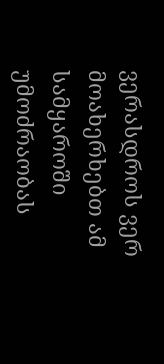ვერასდროს ვერ მოახერხებთ ამ სამყაროში უმოძრაობას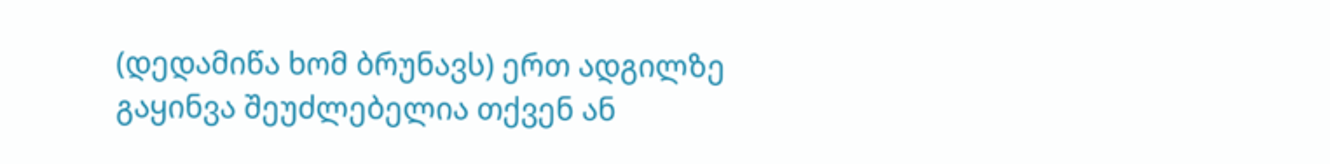(დედამიწა ხომ ბრუნავს) ერთ ადგილზე გაყინვა შეუძლებელია თქვენ ან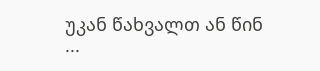უკან წახვალთ ან წინ ...